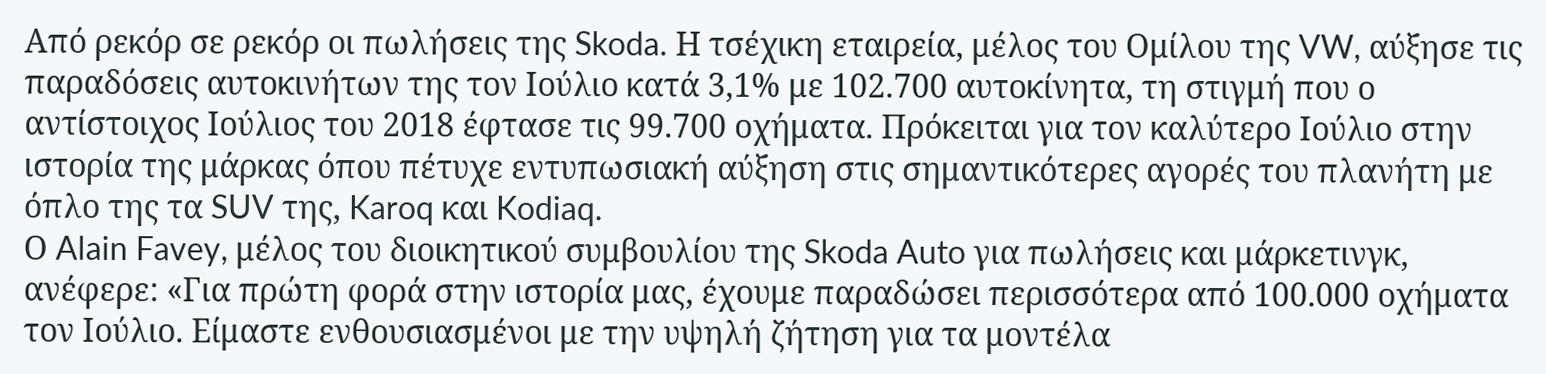Από ρεκόρ σε ρεκόρ οι πωλήσεις της Skoda. Η τσέχικη εταιρεία, μέλος του Ομίλου της VW, αύξησε τις παραδόσεις αυτοκινήτων της τον Ιούλιο κατά 3,1% με 102.700 αυτοκίνητα, τη στιγμή που ο αντίστοιχος Ιούλιος του 2018 έφτασε τις 99.700 οχήματα. Πρόκειται για τον καλύτερο Ιούλιο στην ιστορία της μάρκας όπου πέτυχε εντυπωσιακή αύξηση στις σημαντικότερες αγορές του πλανήτη με όπλο της τα SUV της, Karoq και Kodiaq.
Ο Alain Favey, μέλος του διοικητικού συμβουλίου της Skoda Auto για πωλήσεις και μάρκετινγκ, ανέφερε: «Για πρώτη φορά στην ιστορία μας, έχουμε παραδώσει περισσότερα από 100.000 οχήματα τον Ιούλιο. Είμαστε ενθουσιασμένοι με την υψηλή ζήτηση για τα μοντέλα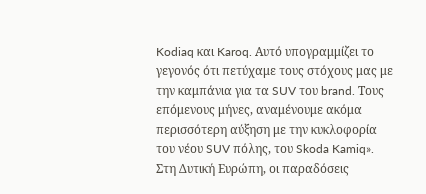Kodiaq και Karoq. Αυτό υπογραμμίζει το γεγονός ότι πετύχαμε τους στόχους μας με την καμπάνια για τα SUV του brand. Τους επόμενους μήνες, αναμένουμε ακόμα περισσότερη αύξηση με την κυκλοφορία του νέου SUV πόλης, του Skoda Kamiq».
Στη Δυτική Ευρώπη, οι παραδόσεις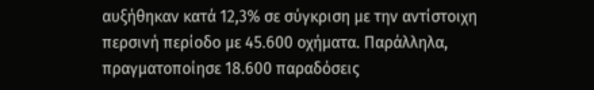αυξήθηκαν κατά 12,3% σε σύγκριση με την αντίστοιχη περσινή περίοδο με 45.600 οχήματα. Παράλληλα, πραγματοποίησε 18.600 παραδόσεις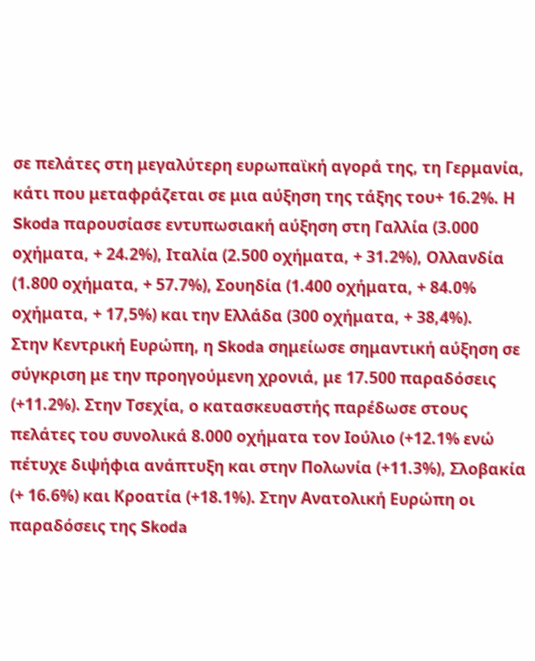σε πελάτες στη μεγαλύτερη ευρωπαϊκή αγορά της, τη Γερμανία, κάτι που μεταφράζεται σε μια αύξηση της τάξης του+ 16.2%. Η Skoda παρουσίασε εντυπωσιακή αύξηση στη Γαλλία (3.000 οχήματα, + 24.2%), Ιταλία (2.500 οχήματα, + 31.2%), Ολλανδία (1.800 οχήματα, + 57.7%), Σουηδία (1.400 οχήματα, + 84.0% οχήματα, + 17,5%) και την Ελλάδα (300 οχήματα, + 38,4%).
Στην Κεντρική Ευρώπη, η Skoda σημείωσε σημαντική αύξηση σε σύγκριση με την προηγούμενη χρονιά, με 17.500 παραδόσεις (+11.2%). Στην Τσεχία, ο κατασκευαστής παρέδωσε στους πελάτες του συνολικά 8.000 οχήματα τον Ιούλιο (+12.1% ενώ πέτυχε διψήφια ανάπτυξη και στην Πολωνία (+11.3%), Σλοβακία (+ 16.6%) και Κροατία (+18.1%). Στην Ανατολική Ευρώπη οι παραδόσεις της Skoda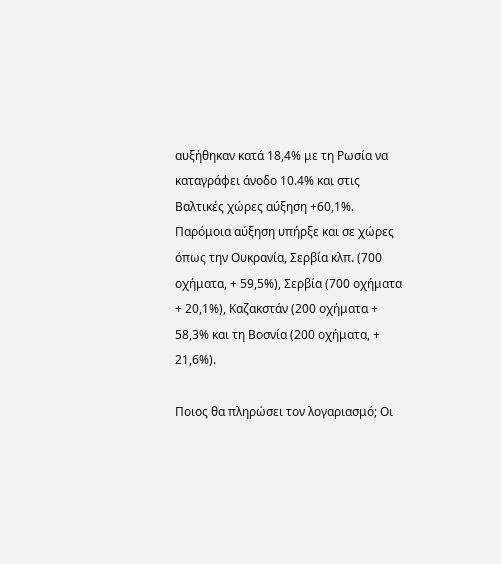αυξήθηκαν κατά 18,4% με τη Ρωσία να καταγράφει άνοδο 10.4% και στις Βαλτικές χώρες αύξηση +60,1%. Παρόμοια αύξηση υπήρξε και σε χώρες όπως την Ουκρανία, Σερβία κλπ. (700 οχήματα, + 59,5%), Σερβία (700 οχήματα + 20,1%), Καζακστάν (200 οχήματα + 58,3% και τη Βοσνία (200 οχήματα, + 21,6%).

Ποιος θα πληρώσει τον λογαριασμό; Οι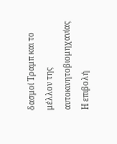δασμοί Τραμπ και το μέλλον της αυτοκινητοβιομηχανίας
Η επιβολή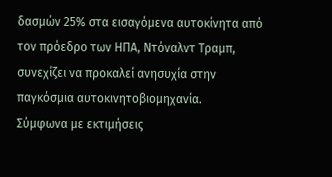δασμών 25% στα εισαγόμενα αυτοκίνητα από τον πρόεδρο των ΗΠΑ, Ντόναλντ Τραμπ, συνεχίζει να προκαλεί ανησυχία στην παγκόσμια αυτοκινητοβιομηχανία.
Σύμφωνα με εκτιμήσεις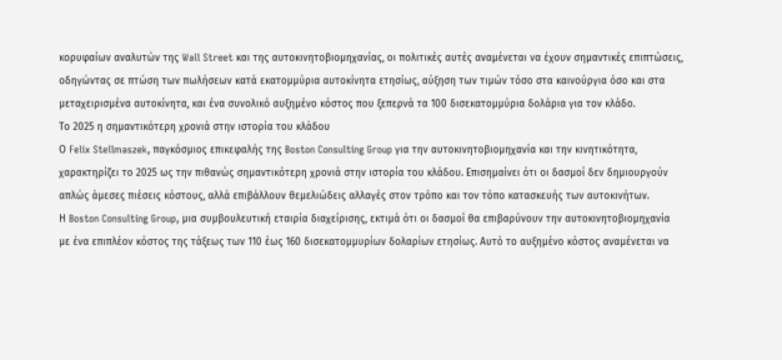κορυφαίων αναλυτών της Wall Street και της αυτοκινητοβιομηχανίας, οι πολιτικές αυτές αναμένεται να έχουν σημαντικές επιπτώσεις, οδηγώντας σε πτώση των πωλήσεων κατά εκατομμύρια αυτοκίνητα ετησίως, αύξηση των τιμών τόσο στα καινούργια όσο και στα μεταχειρισμένα αυτοκίνητα, και ένα συνολικό αυξημένο κόστος που ξεπερνά τα 100 δισεκατομμύρια δολάρια για τον κλάδο.
Το 2025 η σημαντικότερη χρονιά στην ιστορία του κλάδου
Ο Felix Stellmaszek, παγκόσμιος επικεφαλής της Boston Consulting Group για την αυτοκινητοβιομηχανία και την κινητικότητα, χαρακτηρίζει το 2025 ως την πιθανώς σημαντικότερη χρονιά στην ιστορία του κλάδου. Επισημαίνει ότι οι δασμοί δεν δημιουργούν απλώς άμεσες πιέσεις κόστους, αλλά επιβάλλουν θεμελιώδεις αλλαγές στον τρόπο και τον τόπο κατασκευής των αυτοκινήτων.
Η Boston Consulting Group, μια συμβουλευτική εταιρία διαχείρισης, εκτιμά ότι οι δασμοί θα επιβαρύνουν την αυτοκινητοβιομηχανία με ένα επιπλέον κόστος της τάξεως των 110 έως 160 δισεκατομμυρίων δολαρίων ετησίως. Αυτό το αυξημένο κόστος αναμένεται να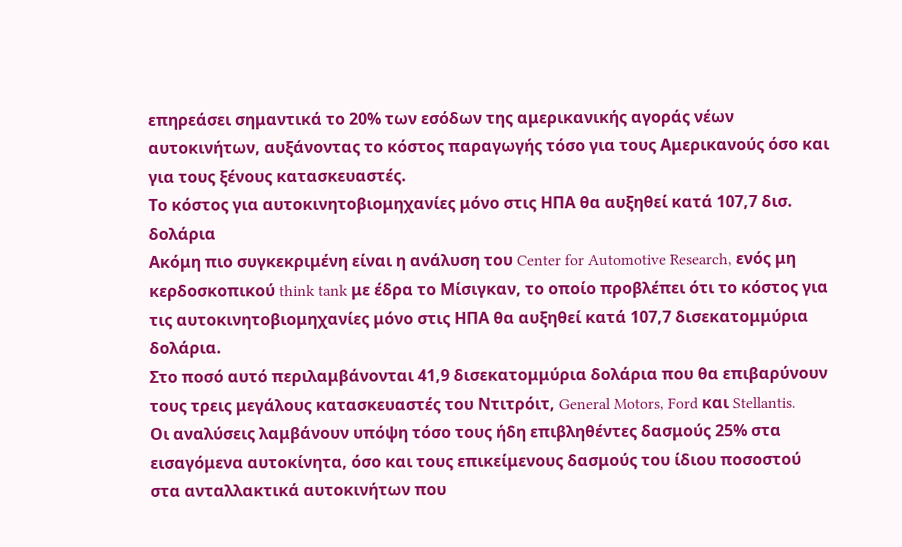επηρεάσει σημαντικά το 20% των εσόδων της αμερικανικής αγοράς νέων αυτοκινήτων, αυξάνοντας το κόστος παραγωγής τόσο για τους Αμερικανούς όσο και για τους ξένους κατασκευαστές.
Το κόστος για αυτοκινητοβιομηχανίες μόνο στις ΗΠΑ θα αυξηθεί κατά 107,7 δισ. δολάρια
Ακόμη πιο συγκεκριμένη είναι η ανάλυση του Center for Automotive Research, ενός μη κερδοσκοπικού think tank με έδρα το Μίσιγκαν, το οποίο προβλέπει ότι το κόστος για τις αυτοκινητοβιομηχανίες μόνο στις ΗΠΑ θα αυξηθεί κατά 107,7 δισεκατομμύρια δολάρια.
Στο ποσό αυτό περιλαμβάνονται 41,9 δισεκατομμύρια δολάρια που θα επιβαρύνουν τους τρεις μεγάλους κατασκευαστές του Ντιτρόιτ, General Motors, Ford και Stellantis.
Οι αναλύσεις λαμβάνουν υπόψη τόσο τους ήδη επιβληθέντες δασμούς 25% στα εισαγόμενα αυτοκίνητα, όσο και τους επικείμενους δασμούς του ίδιου ποσοστού στα ανταλλακτικά αυτοκινήτων που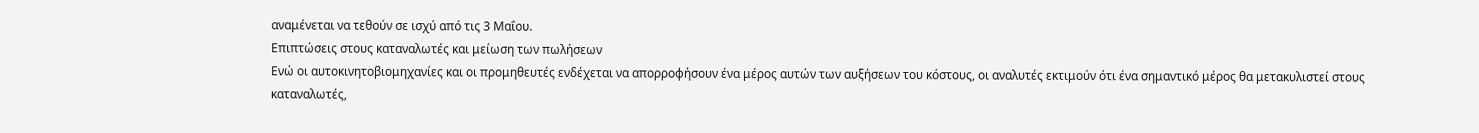αναμένεται να τεθούν σε ισχύ από τις 3 Μαΐου.
Επιπτώσεις στους καταναλωτές και μείωση των πωλήσεων
Ενώ οι αυτοκινητοβιομηχανίες και οι προμηθευτές ενδέχεται να απορροφήσουν ένα μέρος αυτών των αυξήσεων του κόστους, οι αναλυτές εκτιμούν ότι ένα σημαντικό μέρος θα μετακυλιστεί στους καταναλωτές,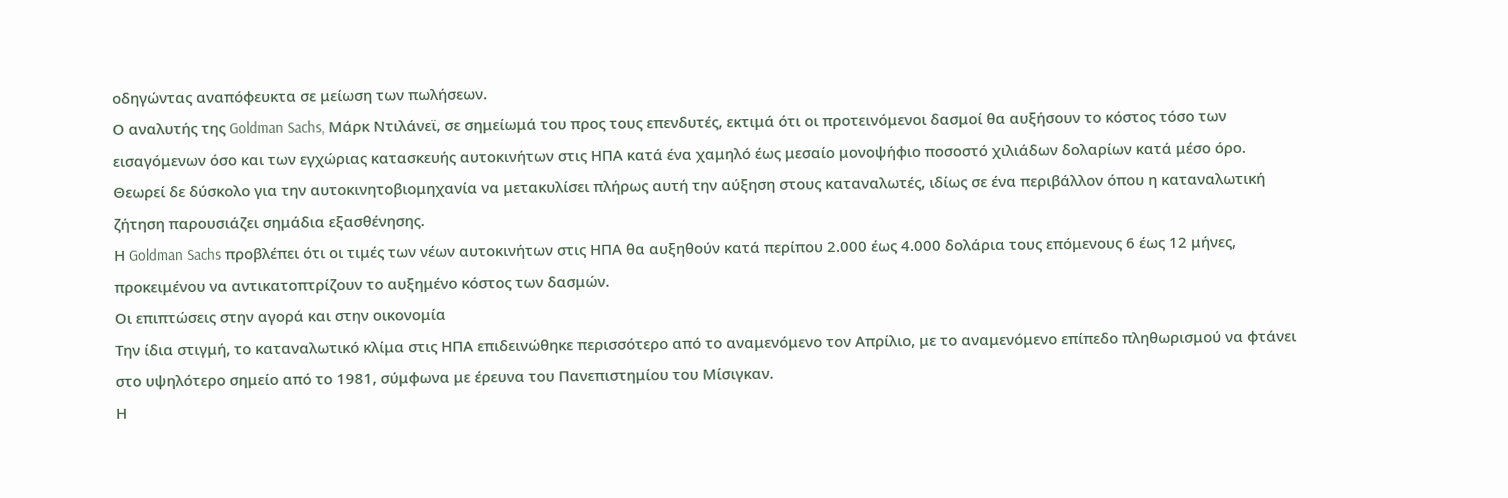οδηγώντας αναπόφευκτα σε μείωση των πωλήσεων.
Ο αναλυτής της Goldman Sachs, Μάρκ Ντιλάνεϊ, σε σημείωμά του προς τους επενδυτές, εκτιμά ότι οι προτεινόμενοι δασμοί θα αυξήσουν το κόστος τόσο των εισαγόμενων όσο και των εγχώριας κατασκευής αυτοκινήτων στις ΗΠΑ κατά ένα χαμηλό έως μεσαίο μονοψήφιο ποσοστό χιλιάδων δολαρίων κατά μέσο όρο.
Θεωρεί δε δύσκολο για την αυτοκινητοβιομηχανία να μετακυλίσει πλήρως αυτή την αύξηση στους καταναλωτές, ιδίως σε ένα περιβάλλον όπου η καταναλωτική ζήτηση παρουσιάζει σημάδια εξασθένησης.
Η Goldman Sachs προβλέπει ότι οι τιμές των νέων αυτοκινήτων στις ΗΠΑ θα αυξηθούν κατά περίπου 2.000 έως 4.000 δολάρια τους επόμενους 6 έως 12 μήνες, προκειμένου να αντικατοπτρίζουν το αυξημένο κόστος των δασμών.
Οι επιπτώσεις στην αγορά και στην οικονομία
Την ίδια στιγμή, το καταναλωτικό κλίμα στις ΗΠΑ επιδεινώθηκε περισσότερο από το αναμενόμενο τον Απρίλιο, με το αναμενόμενο επίπεδο πληθωρισμού να φτάνει στο υψηλότερο σημείο από το 1981, σύμφωνα με έρευνα του Πανεπιστημίου του Μίσιγκαν.
Η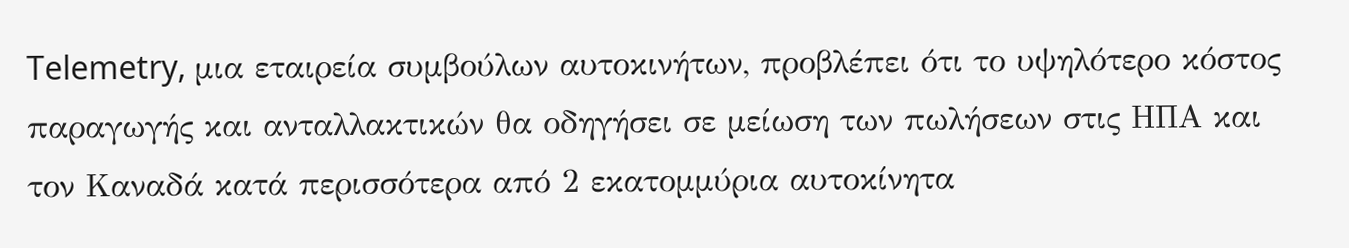Telemetry, μια εταιρεία συμβούλων αυτοκινήτων, προβλέπει ότι το υψηλότερο κόστος παραγωγής και ανταλλακτικών θα οδηγήσει σε μείωση των πωλήσεων στις ΗΠΑ και τον Καναδά κατά περισσότερα από 2 εκατομμύρια αυτοκίνητα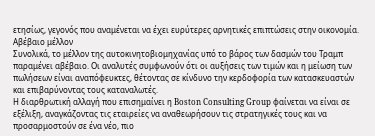ετησίως, γεγονός που αναμένεται να έχει ευρύτερες αρνητικές επιπτώσεις στην οικονομία.
Αβέβαιο μέλλον
Συνολικά, το μέλλον της αυτοκινητοβιομηχανίας υπό το βάρος των δασμών του Τραμπ παραμένει αβέβαιο. Οι αναλυτές συμφωνούν ότι οι αυξήσεις των τιμών και η μείωση των πωλήσεων είναι αναπόφευκτες, θέτοντας σε κίνδυνο την κερδοφορία των κατασκευαστών και επιβαρύνοντας τους καταναλωτές.
Η διαρθρωτική αλλαγή που επισημαίνει η Boston Consulting Group φαίνεται να είναι σε εξέλιξη, αναγκάζοντας τις εταιρείες να αναθεωρήσουν τις στρατηγικές τους και να προσαρμοστούν σε ένα νέο, πιο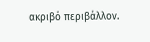ακριβό περιβάλλον.